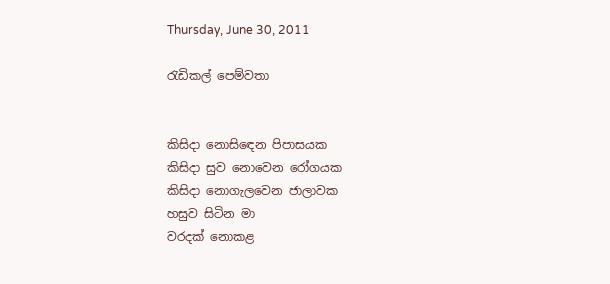Thursday, June 30, 2011

රැඩිකල් පෙම්වතා


කිසිදා නොසිඳෙන පිපාසයක
කිසිදා සුව නොවෙන රෝගයක
කිසිදා නොගැලවෙන ජාලාවක
හසුව සිටින මා
වරදක් නොකළ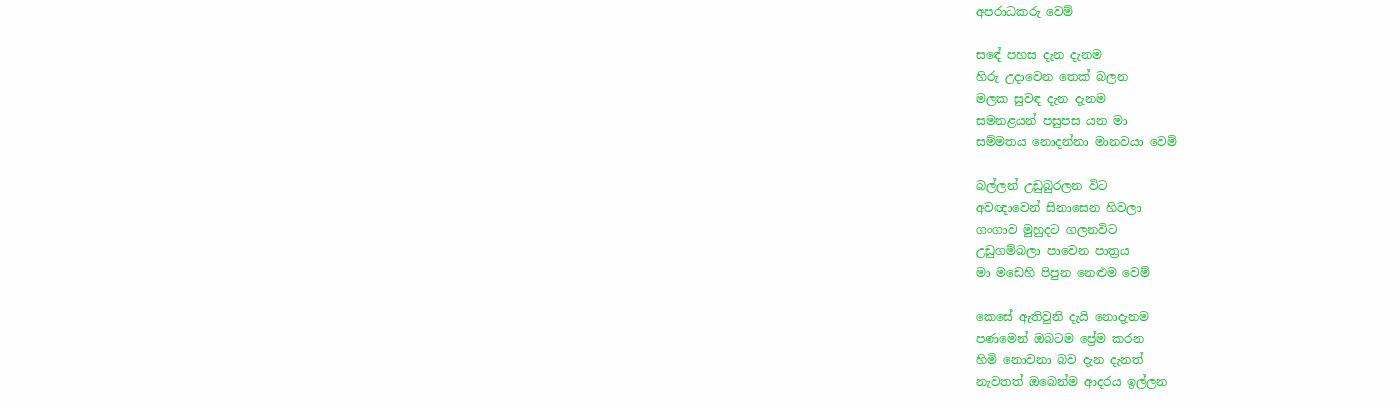අපරාධකරු වෙම්

සඳේ පහස දැන දැනම
හිරු උදාවෙන තෙක් බලන
මලක සුවඳ දැන දැනම
සමනළයන් පසුපස යන මා
සම්මතය නොදන්නා මානවයා වෙම්

බල්ලන් උඩුබුරලන විට
අවඥාවෙන් සිනාසෙන හිවලා
ගංගාව මුහුදට ගලනවිට
උඩුගම්බලා පාවෙන පාත්‍රය
මා මඩෙහි පිපුන නෙළුම වෙම්

කෙසේ ඇතිවුනි දැයි නොදැනම
පණමෙන් ඔබටම ප්‍රේම කරන
හිමි නොවනා බව දැන දැනත්
නැවතත් ඔබෙන්ම ආදරය ඉල්ලන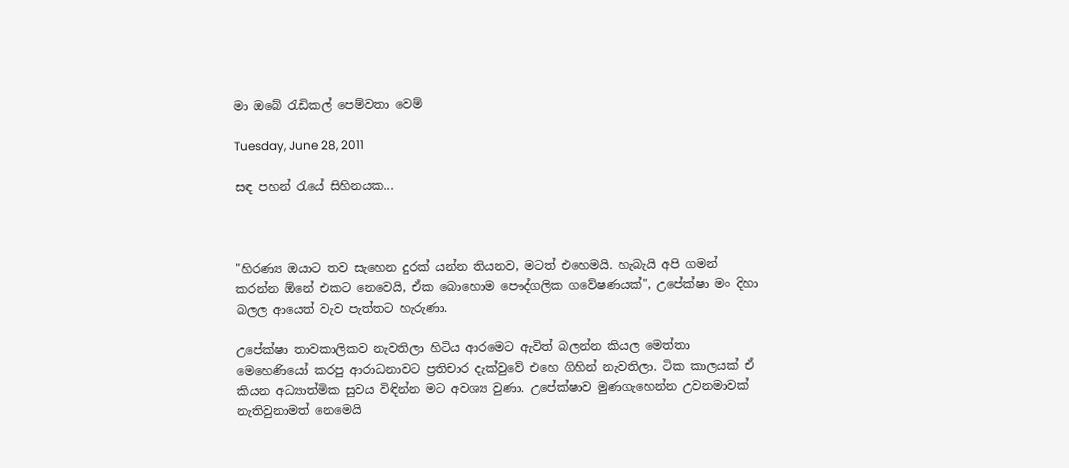මා ඔබේ රැඩිකල් පෙම්වතා වෙම්

Tuesday, June 28, 2011

සඳ පහන් රැයේ සිහිනයක...



"හිරණ්‍ය ඔයාට තව සැහෙන දුරක් යන්න තියනව, මටත් එහෙමයි. හැබැයි අපි ගමන් කරන්න ඕනේ එකට නෙවෙයි, ඒක බොහොම පෞද්ගලික ගවේෂණයක්", උපේක්ෂා මං දිහා බලල ආයෙත් වැව පැත්තට හැරුණා.

උපේක්ෂා තාවකාලිකව නැවතිලා හිටිය ආරමෙට ඇවිත් බලන්න කියල මෙත්තා මෙහෙණියෝ කරපු ආරාධනාවට ප්‍රතිචාර දැක්වුවේ එහෙ ගිහින් නැවතිලා. ටික කාලයක් ඒ කියන අධ්‍යාත්මික සුවය විඳින්න මට අවශ්‍ය වුණා. උපේක්ෂාව මුණගැහෙන්න උවනමාවක් නැතිවුනාමත් නෙමෙයි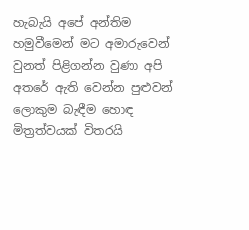හැබැයි අපේ අන්තිම හමුවීමෙන් මට අමාරුවෙන් වුනත් පිළිගන්න වුණා අපි අතරේ ඇති වෙන්න පුළුවන් ලොකුම බැඳීම හොඳ මිත්‍රත්වයක් විතරයි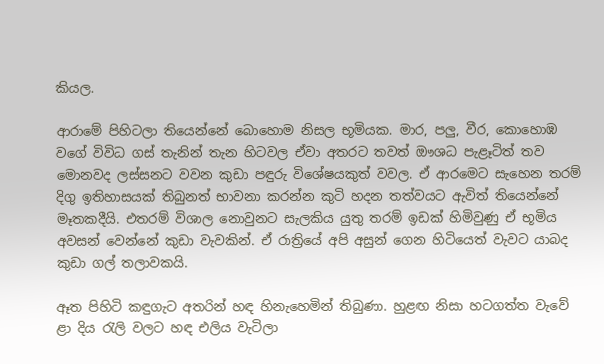කියල.

ආරාමේ පිහිටලා තියෙන්නේ බොහොම නිසල භූමියක. මාර, පලු, වීර, කොහොඹ වගේ විවිධ ගස් තැනින් තැන හිටවල ඒවා අතරට තවත් ඖශධ පැළෑටිත් තව මොනවද ලස්සනට වවන කුඩා පඳුරු විශේෂයකුත් වවල. ඒ ආරමෙට සැහෙන තරම් දිගු ඉතිහාසයක් තිබුනත් භාවනා කරන්න කුටි හදන තත්වයට ඇවිත් තියෙන්නේ මෑතකදීයි. එතරම් විශාල නොවුනට සැලකිය යුතු තරම් ඉඩක් හිමිවුණු ඒ භූමිය අවසන් වෙන්නේ කුඩා වැවකින්. ඒ රාත්‍රියේ අපි අසුන් ගෙන හිටියෙත් වැවට යාබද කුඩා ගල් තලාවකයි.

ඈත පිහිටි කඳුගැට අතරින් හඳ හිනැහෙමින් තිබුණා. හුළඟ නිසා හටගත්ත වැවේ ළා දිය රැලි වලට හඳ එලිය වැටිලා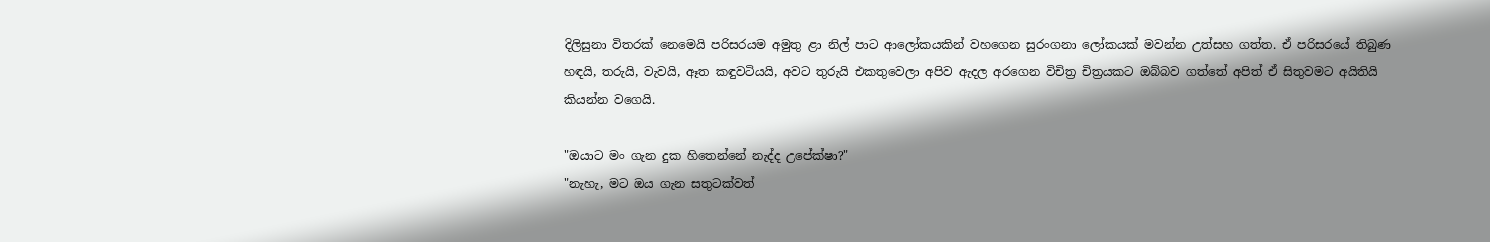දිලිසුනා විතරක් නෙමෙයි පරිසරයම අමුතු ළා නිල් පාට ආලෝකයකින් වහගෙන සුරංගනා ලෝකයක් මවන්න උත්සහ ගත්ත. ඒ පරිසරයේ තිබුණ හඳයි, තරුයි, වැවයි, ඈත කඳුවටියයි, අවට තුරුයි එකතුවෙලා අපිව ඇදල අරගෙන විචිත්‍ර චිත්‍රයකට ඔබ්බව ගත්තේ අපිත් ඒ සිතුවමට අයිතියි කියන්න වගෙයි.

"ඔයාට මං ගැන දුක හිතෙන්නේ නැද්ද උපේක්ෂා?"
"නැහැ, මට ඔය ගැන සතුටක්වත්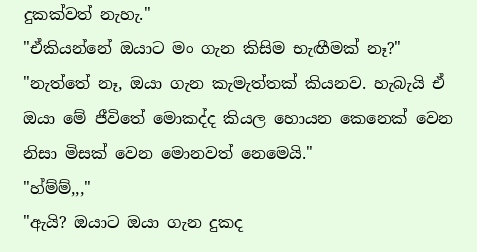දුකක්වත් නැහැ."
"ඒකියන්නේ ඔයාට මං ගැන කිසිම භැඟීමක් නෑ?"
"නැත්තේ නෑ, ඔයා ගැන කැමැත්තක් කියනව. හැබැයි ඒ ඔයා මේ ජීවිතේ මොකද්ද කියල හොයන කෙනෙක් වෙන නිසා මිසක් වෙන මොනවත් නෙමෙයි."
"හ්ම්ම්,,,"
"ඇයි? ඔයාට ඔයා ගැන දුකද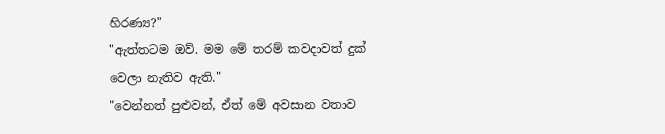හිරණ්‍ය?"
"ඇත්තටම ඔව්. මම මේ තරම් කවදාවත් දුක් වෙලා නැතිව ඇති."
"වෙන්නත් පුළුවන්, ඒත් මේ අවසාන වතාව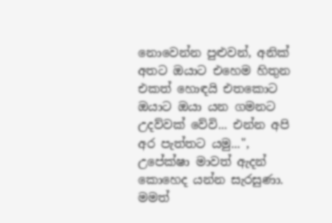නොවෙන්න පුළුවන්, අනික් අතට ඔයාට එහෙම හිතුන එකත් හොඳයි එතකොට ඔයාට ඔයා යන ගමනට උදව්වක් වේවි... එන්න අපි අර පැත්තට යමු...", උපේක්ෂා මාවත් ඇදන් කොහෙද යන්න සැරසුණා. මමත්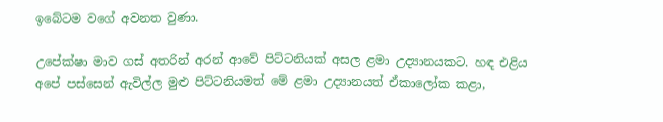ඉබේටම වගේ අවනත වුණා.

උපේක්ෂා මාව ගස් අතරින් අරන් ආවේ පිට්ටනියක් අසල ළමා උද්‍යානයකට. හඳ එළිය අපේ පස්සෙන් ඇවිල්ල මුළු පිට්ටනියමත් මේ ළමා උද්‍යානයත් ඒකාලෝක කළා,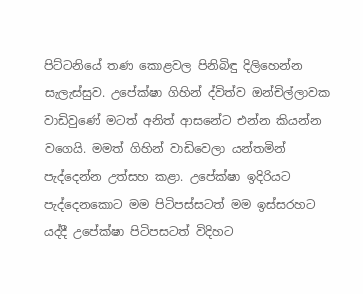පිට්ටනියේ තණ කොළවල පිනිබිඳු දිලිහෙන්න සැලැස්සුව. උපේක්ෂා ගිහින් ද්විත්ව ඔන්චිල්ලාවක වාඩිවුණේ මටත් අනිත් ආසනේට එන්න කියන්න වගෙයි. මමත් ගිහින් වාඩිවෙලා යන්තමින් පැද්දෙන්න උත්සහ කළා. උපේක්ෂා ඉදිරියට පැද්දෙනකොට මම පිටිපස්සටත් මම ඉස්සරහට යද්දී උපේක්ෂා පිටිපසටත් විදිහට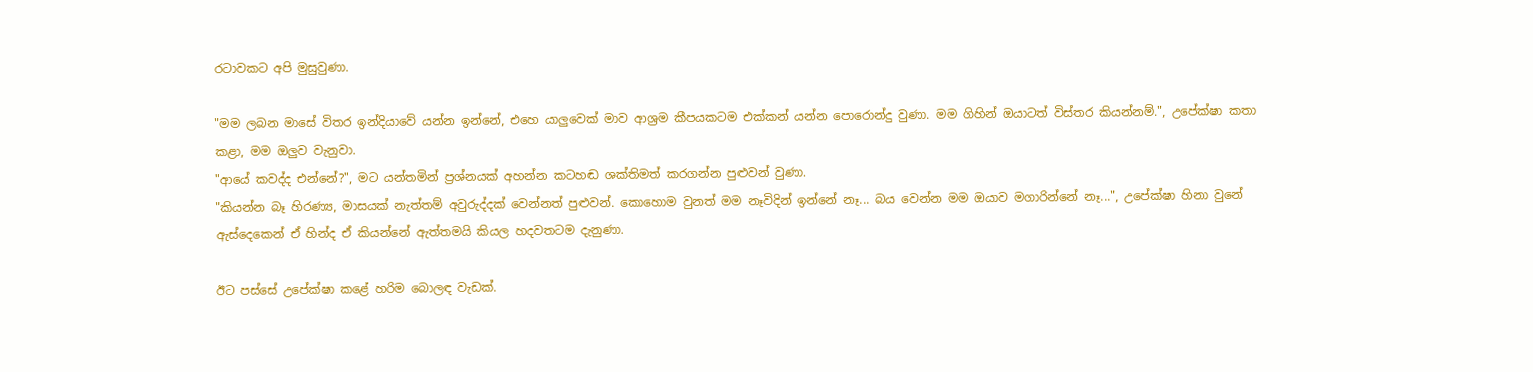රටාවකට අපි මුසුවුණා.

"මම ලබන මාසේ විතර ඉන්දියාවේ යන්න ඉන්නේ, එහෙ යාලුවෙක් මාව ආශ්‍රම කීපයකටම එක්කන් යන්න පොරොන්දු වුණා. මම ගිහින් ඔයාටත් විස්තර කියන්නම්.", උපේක්ෂා කතා කළා, මම ඔලුව වැනුවා.
"ආයේ කවද්ද එන්නේ?", මට යන්තමින් ප්‍රශ්නයක් අහන්න කටහඬ ශක්තිමත් කරගන්න පුළුවන් වුණා.
"කියන්න බෑ හිරණ්‍ය, මාසයක් නැත්තම් අවුරුද්දක් වෙන්නත් පුළුවන්. කොහොම වුනත් මම නෑවිදින් ඉන්නේ නෑ... බය වෙන්න මම ඔයාව මගාරින්නේ නෑ...", උපේක්ෂා හිනා වුනේ ඇස්දෙකෙන් ඒ හින්ද ඒ කියන්නේ ඇත්තමයි කියල හදවතටම දැනුණා.

ඊට පස්සේ උපේක්ෂා කළේ හරිම බොලඳ වැඩක්.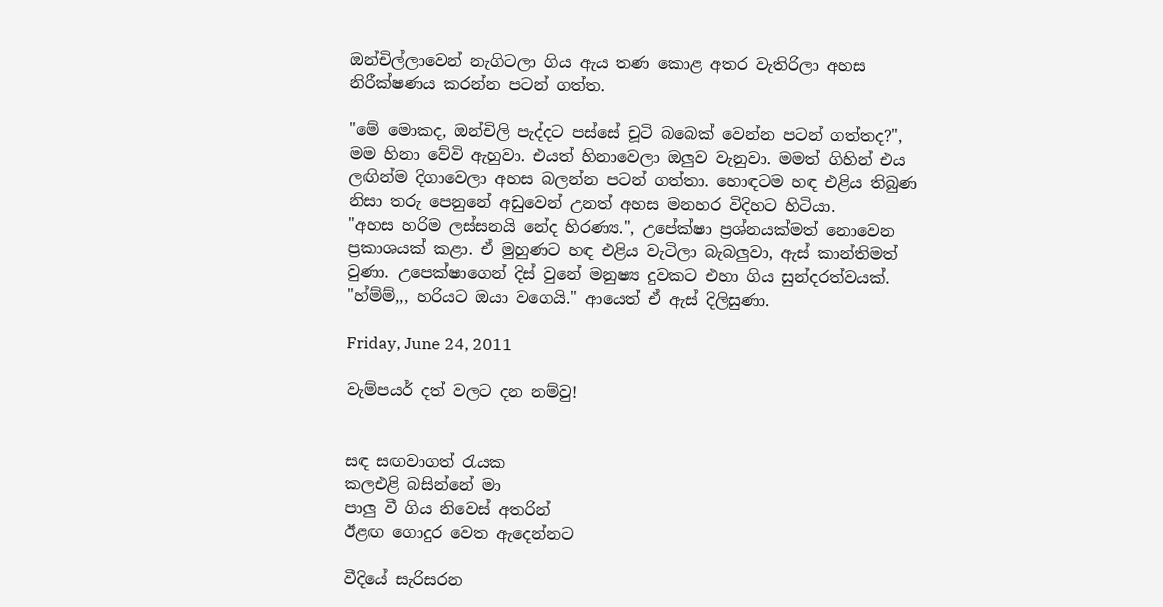ඔන්චිල්ලාවෙන් නැගිටලා ගිය ඇය තණ කොළ අතර වැතිරිලා අහස නිරීක්ෂණය කරන්න පටන් ගත්ත.

"මේ මොකද, ඔන්චිලි පැද්දට පස්සේ චූටි බබෙක් වෙන්න පටන් ගත්තද?", මම හිනා වේවි ඇහුවා. එයත් හිනාවෙලා ඔලුව වැනුවා. මමත් ගිහින් එය ලඟින්ම දිගාවෙලා අහස බලන්න පටන් ගත්තා. හොඳටම හඳ එළිය තිබුණ නිසා තරු පෙනුනේ අඩුවෙන් උනත් අහස මනහර විදිහට හිටියා.
"අහස හරිම ලස්සනයි නේද හිරණ්‍ය.", උපේක්ෂා ප්‍රශ්නයක්මත් නොවෙන ප්‍රකාශයක් කළා. ඒ මුහුණට හඳ එළිය වැටිලා බැබලුවා, ඇස් කාන්තිමත් වුණා. උපෙක්ෂාගෙන් දිස් වුනේ මනුෂ්‍ය දුවකට එහා ගිය සුන්දරත්වයක්.
"හ්ම්ම්,,, හරියට ඔයා වගෙයි." ආයෙත් ඒ ඇස් දිලිසුණා.

Friday, June 24, 2011

වැම්පයර් දත් වලට දන නම්වු!


සඳ සඟවාගත් රැයක
කලඑළි බසින්නේ මා
පාලු වී ගිය නිවෙස් අතරින්
ඊළඟ ගොදුර වෙත ඇදෙන්නට

වීදියේ සැරිසරන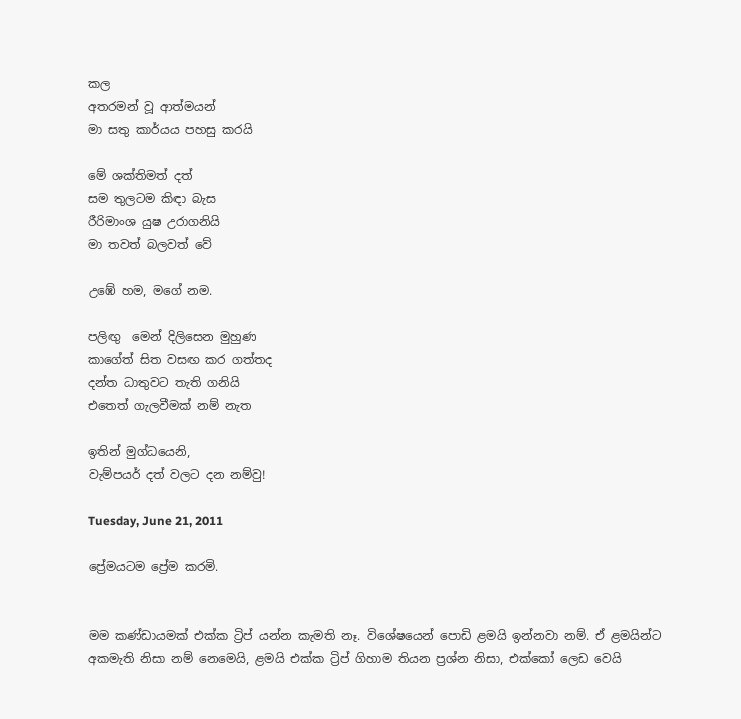කල
අතරමන් වූ ආත්මයන්
මා සතු කාර්යය පහසු කරයි

මේ ශක්තිමත් දත්
සම තුලටම කිඳා බැස
රීරිමාංශ යුෂ උරාගනියි
මා තවත් බලවත් වේ

උඹේ හම, මගේ නම.

පලිඟු  මෙන් දිලිසෙන මුහුණ
කාගේත් සිත වසඟ කර ගත්තද
දන්ත ධාතුවට තැති ගනියි
එතෙත් ගැලවීමක් නම් නැත

ඉතින් මුග්ධයෙනි,
වැම්පයර් දත් වලට දන නම්වු!

Tuesday, June 21, 2011

ප්‍රේමයටම ප්‍රේම කරමි.


මම කණ්ඩායමක් එක්ක ට්‍රිප් යන්න කැමති නෑ. විශේෂයෙන් පොඩි ළමයි ඉන්නවා නම්. ඒ ළමයින්ට අකමැති නිසා නම් නෙමෙයි, ළමයි එක්ක ට්‍රිප් ගිහාම තියන ප්‍රශ්න නිසා, එක්කෝ ලෙඩ වෙයි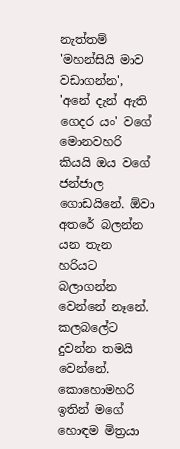නැත්තම්  'මහන්සියි මාව වඩාගන්න', 'අනේ දැන් ඇති ගෙදර යං' වගේ මොනවහරි කියයි ඔය වගේ ජන්ජාල ගොඩයිනේ. ඕවා අතරේ බලන්න යන තැන හරියට බලාගන්න වෙන්නේ නෑනේ. කලබලේට දුවන්න තමයි වෙන්නේ. කොහොමහරි ඉතින් මගේ හොඳම මිත්‍රයා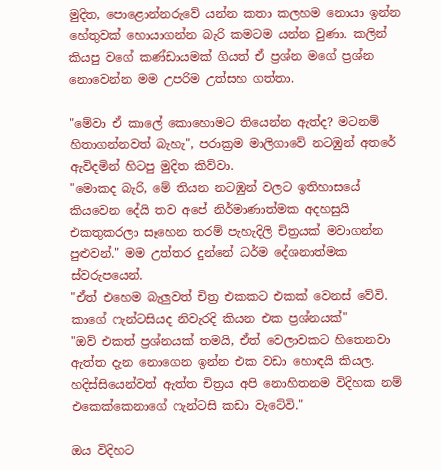මුදිත, පොළොන්නරුවේ යන්න කතා කලහම නොයා ඉන්න හේතුවක් හොයාගන්න බැරි කමටම යන්න වුණා. කලින් කියපු වගේ කණ්ඩායමක් ගියත් ඒ ප්‍රශ්න මගේ ප්‍රශ්න නොවෙන්න මම උපරිම උත්සහ ගත්තා.

"මේවා ඒ කාලේ කොහොමට තියෙන්න ඇත්ද? මටනම් හිතාගන්නවත් බැහැ", පරාක්‍රම මාලිගාවේ නටඹුන් අතරේ ඇවිදමින් හිටපු මුදිත කිව්වා.
"මොකද බැරි, මේ තියන නටඹුන් වලට ඉතිහාසයේ කියවෙන දේයි තව අපේ නිර්මාණාත්මක අදහසුයි එකතුකරලා සෑහෙන තරම් පැහැදිලි චිත්‍රයක් මවාගන්න පුළුවන්." මම උත්තර දුන්නේ ධර්ම දේශනාත්මක ස්වරුපයෙන්.
"ඒත් එහෙම බැලුවත් චිත්‍ර එකකට එකක් වෙනස් වේවි. කාගේ ෆැන්ටසියද නිවැරදි කියන එක ප්‍රශ්නයක්"
"ඔව් එකත් ප්‍රශ්නයක් තමයි, ඒත් වෙලාවකට හිතෙනවා ඇත්ත දැන නොගෙන ඉන්න එක වඩා හොඳයි කියල. හදිස්සියෙන්වත් ඇත්ත චිත්‍රය අපි නොහිතනම විදිහක නම් එකෙක්කෙනාගේ ෆැන්ටසි කඩා වැටේවි."

ඔය විදිහට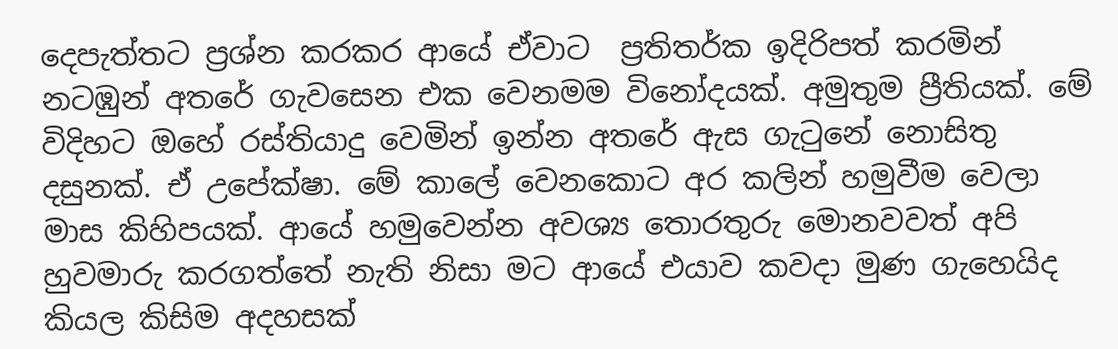දෙපැත්තට ප්‍රශ්න කරකර ආයේ ඒවාට  ප්‍රතිතර්ක ඉදිරිපත් කරමින් නටඹුන් අතරේ ගැවසෙන එක වෙනමම විනෝදයක්. අමුතුම ප්‍රීතියක්. මේ විදිහට ඔහේ රස්තියාදු වෙමින් ඉන්න අතරේ ඇස ගැටුනේ නොසිතු දසුනක්. ඒ උපේක්ෂා. මේ කාලේ වෙනකොට අර කලින් හමුවීම වෙලා මාස කිහිපයක්. ආයේ හමුවෙන්න අවශ්‍ය තොරතුරු මොනවවත් අපි හුවමාරු කරගත්තේ නැති නිසා මට ආයේ එයාව කවදා මුණ ගැහෙයිද කියල කිසිම අදහසක්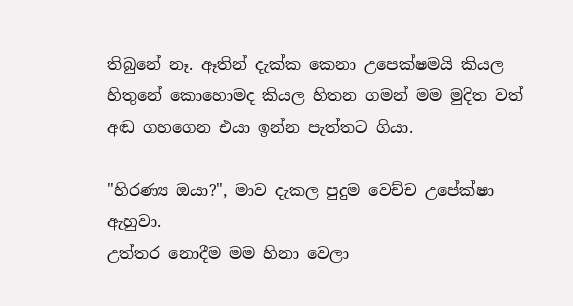තිබුනේ නෑ. ඈතින් දැක්ක කෙනා උපෙක්ෂමයි කියල හිතුනේ කොහොමද කියල හිතන ගමන් මම මුදිත වත් අඬ ගහගෙන එයා ඉන්න පැත්තට ගියා.

"හිරණ්‍ය ඔයා?", මාව දැකල පුදුම වෙච්ච උපේක්ෂා ඇහුවා.
උත්තර නොදීම මම හිනා වෙලා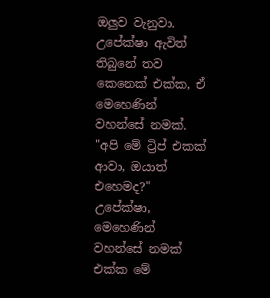ඔලුව වැනුවා. උපේක්ෂා ඇවිත් තිබුනේ තව කෙනෙක් එක්ක, ඒ මෙහෙණින් වහන්සේ නමක්.
"අපි මේ ට්‍රිප් එකක් ආවා, ඔයාත් එහෙමද?" උපේක්ෂා, මෙහෙණින් වහන්සේ නමක් එක්ක මේ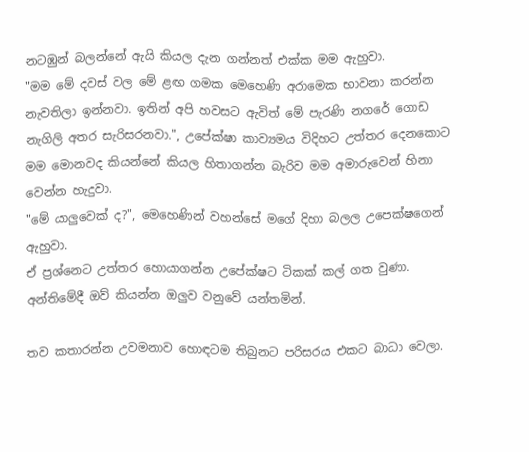නටඹුන් බලන්නේ ඇයි කියල දැන ගන්නත් එක්ක මම ඇහුවා.
"මම මේ දවස් වල මේ ළඟ ගමක මෙහෙණි අරාමෙක භාවනා කරන්න නැවතිලා ඉන්නවා. ඉතින් අපි හවසට ඇවිත් මේ පැරණි නගරේ ගොඩ නැගිලි අතර සැරිසරනවා.", උපේක්ෂා කාව්‍යමය විදිහට උත්තර දෙනකොට මම මොනවද කියන්නේ කියල හිතාගන්න බැරිව මම අමාරුවෙන් හිනා වෙන්න හැදුවා.
"මේ යාලුවෙක් ද?", මෙහෙණින් වහන්සේ මගේ දිහා බලල උපෙක්ෂගෙන් ඇහුවා.
ඒ ප්‍රශ්නෙට උත්තර හොයාගන්න උපේක්ෂට ටිකක් කල් ගත වුණා. අන්තිමේදී ඔව් කියන්න ඔලුව වනුවේ යන්තමින්.

තව කතාරන්න උවමනාව හොඳටම තිබුනට පරිසරය එකට බාධා වෙලා.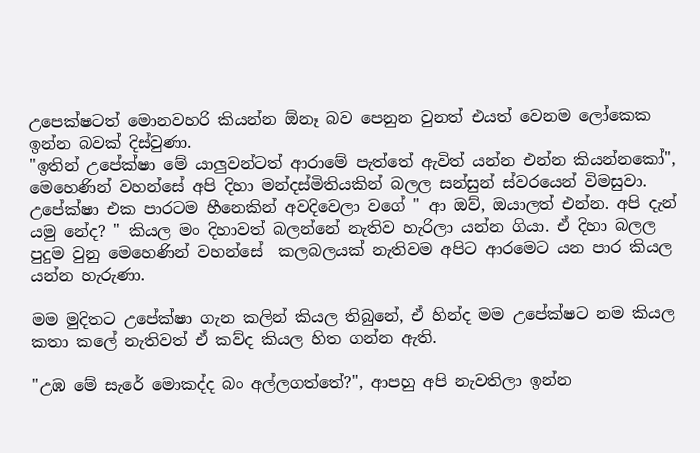උපෙක්ෂටත් මොනවහරි කියන්න ඕනෑ බව පෙනුන වුනත් එයත් වෙනම ලෝකෙක ඉන්න බවක් දිස්වුණා.
"ඉතින් උපේක්ෂා මේ යාලුවන්ටත් ආරාමේ පැත්තේ ඇවිත් යන්න එන්න කියන්නකෝ", මෙහෙණින් වහන්සේ අපි දිහා මන්දස්මිතියකින් බලල සන්සුන් ස්වරයෙන් විමසුවා.
උපේක්ෂා එක පාරටම හීනෙකින් අවදිවෙලා වගේ " ආ ඔව්, ඔයාලත් එන්න. අපි දැන් යමු නේද? " කියල මං දිහාවත් බලන්නේ නැතිව හැරිලා යන්න ගියා. ඒ දිහා බලල පුදුම වුනු මෙහෙණින් වහන්සේ  කලබලයක් නැතිවම අපිට ආරමෙට යන පාර කියල යන්න හැරුණා.

මම මුදිතට උපේක්ෂා ගැන කලින් කියල තිබුනේ, ඒ හින්ද මම උපේක්ෂට නම කියල කතා කලේ නැතිවත් ඒ කව්ද කියල හිත ගන්න ඇති.

"උඹ මේ සැරේ මොකද්ද බං අල්ලගත්තේ?", ආපහු අපි නැවතිලා ඉන්න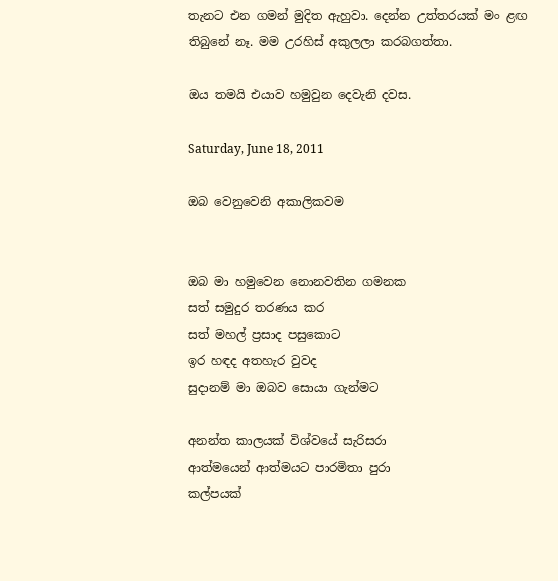තැනට එන ගමන් මුදිත ඇහුවා. දෙන්න උත්තරයක් මං ළඟ තිබුනේ නෑ. මම උරහිස් අකුලලා කරබගත්තා.

ඔය තමයි එයාව හමුවුන දෙවැනි දවස.

Saturday, June 18, 2011

ඔබ වෙනුවෙනි අකාලිකවම


ඔබ මා හමුවෙන නොනවතින ගමනක
සත් සමුදුර තරණය කර
සත් මහල් ප්‍රසාද පසුකොට
ඉර හඳද අතහැර වුවද
සුදානම් මා ඔබව සොයා ගැන්මට

අනන්ත කාලයක් විශ්වයේ සැරිසරා
ආත්මයෙන් ආත්මයට පාරමිතා පුරා
කල්පයක්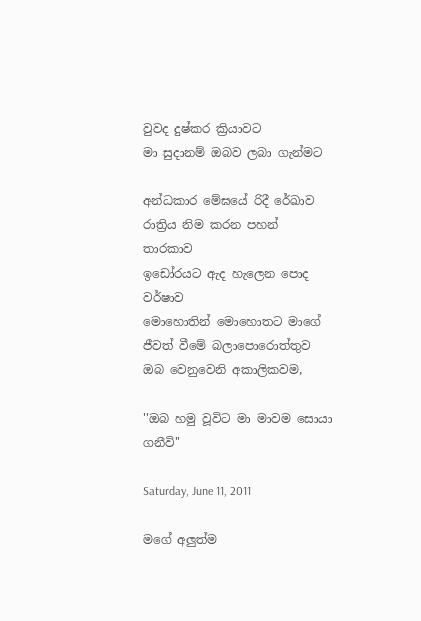වුවද දුෂ්කර ක්‍රියාවට
මා සුදානම් ඔබව ලබා ගැන්මට

අන්ධකාර මේඝයේ රිදී රේඛාව
රාත්‍රිය නිම කරන පහන් තාරකාව
ඉඩෝරයට ඇද හැලෙන පොද වර්ෂාව
මොහොතින් මොහොතට මාගේ
ජීවත් වීමේ බලාපොරොත්තුව
ඔබ වෙනුවෙනි අකාලිකවම,

''ඔබ හමු වූවිට මා මාවම සොයා ගනීවි''

Saturday, June 11, 2011

මගේ අලුත්ම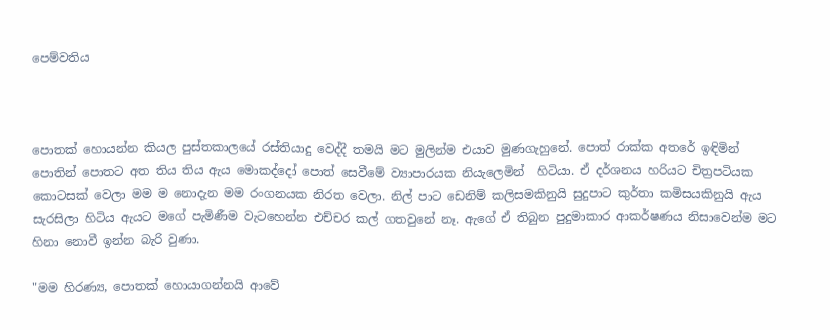පෙම්වතිය



පොතක් හොයන්න කියල පුස්තකාලයේ රස්තියාදු වෙද්දී තමයි මට මුලින්ම එයාව මුණගැහුනේ. පොත් රාක්ක අතරේ ඉඳිමින් පොතින් පොතට අත තිය තිය ඇය මොකද්දෝ පොත් සෙවීමේ ව්‍යාපාරයක නියැලෙමින්  හිටියා. ඒ දර්ශනය හරියට චිත්‍රපටියක කොටසක් වෙලා මම ම නොදැන මම රංගනයක නිරත වෙලා. නිල් පාට ඩෙනිම් කලිසමකිනුයි සුදුපාට කුර්තා කමිසයකිනුයි ඇය සැරසිලා හිටිය ඇයට මගේ පැමිණීම වැටහෙන්න එච්චර කල් ගතවුනේ නෑ. ඇගේ ඒ තිබුන පුදුමාකාර ආකර්ෂණය නිසාවෙන්ම මට හිනා නොවී ඉන්න බැරි වුණා.

"මම හිරණ්‍ය, පොතක් හොයාගන්නයි ආවේ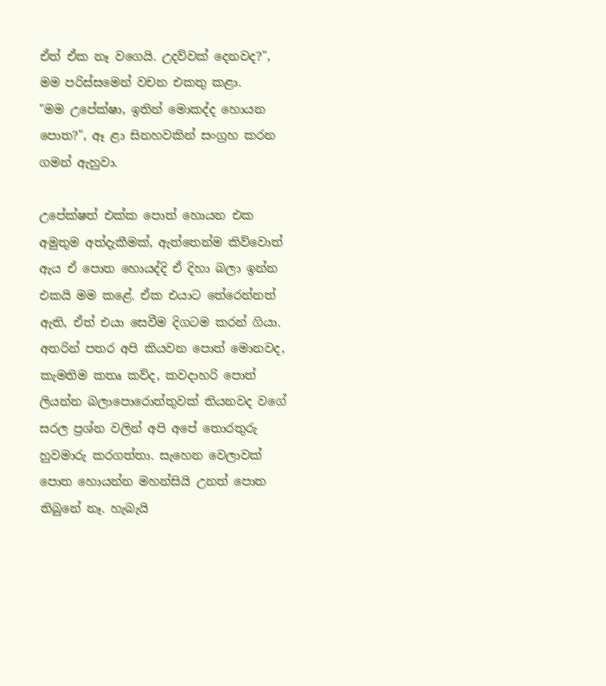ඒත් ඒක නෑ වගෙයි. උදව්වක් දෙනවද?", මම පරිස්සමෙන් වචන එකතු කළා.
"මම උපේක්ෂා, ඉතින් මොකද්ද හොයන පොත?", ඈ ළා සිනහවකින් සංග්‍රහ කරන ගමන් ඇහුවා.

උපේක්ෂත් එක්ක පොත් හොයන එක අමුතුම අත්දැකීමක්, ඇත්තෙන්ම කිව්වොත් ඇය ඒ පොත හොයද්දි ඒ දිහා බලා ඉන්න එකයි මම කළේ. ඒක එයාට තේරෙන්නත් ඇති, ඒත් එයා සෙවීම දිගටම කරන් ගියා. අතරින් පතර අපි කියවන පොත් මොනවද, කැමතිම කතෘ කව්ද, කවදාහරි පොත් ලියන්න බලාපොරොත්තුවක් තියනවද වගේ සරල ප්‍රශ්න වලින් අපි අපේ තොරතුරු හුවමාරු කරගත්තා. සැහෙන වෙලාවක් පොත හොයන්න මහන්සියි උනත් පොත තිබුනේ නෑ. හැබැයි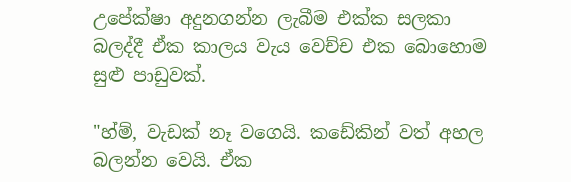උපේක්ෂා අදුනගන්න ලැබීම එක්ක සලකා බලද්දී ඒක කාලය වැය වෙච්ච එක බොහොම සුළු පාඩුවක්.

"හ්ම්, වැඩක් නෑ වගෙයි. කඩේකින් වත් අහල බලන්න වෙයි. ඒක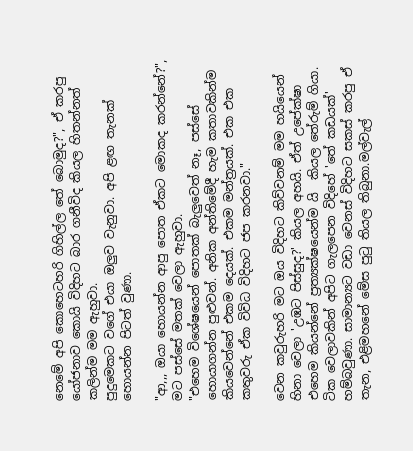නෙමේ අපි කොහෙටහරි ගිහිල්ල තේ බොමුද?", ඒ කරපු යෝජනාව කොයි විදිහට බාර ගනීවිද කියල හිතන්නත් කලින්ම මම ඇහුවා.
පුදුමෙකට වගේ එයා ඔලුව වැනුවා. අපි ළඟ තැනක් හොයන්න පිටත් වුණා.

"ආ,,, ඔයා හොයන්න ආපු පොත ඒකට මොකද කරන්නේ?", මට පස්සේ මතක් වෙලා ඇහුවා.
"එහෙම විශේෂයෙන් පොතක් බැලුවෙත් නෑ, පස්සේ හොයාගන්න පුළුවන්. අනික අන්තිමේදී හැම කතාවකින්ම කියවෙන්නේ එකම දෙයක්. එකම මන්ත්‍රයක්. එක එක කතුවරු ඒක විවිධ විදිහට ජප කරනවා."

වෙන කවුරුහරි මට ඔය විදිහට කිව්වනම් මම හයියෙන් හිනා වෙලා 'උඹට පිස්සුද?' කියල අහයි. ඒත් උපේක්ෂා එහෙම කියන්නේ ප්‍රත්‍යක්ෂයෙන්ම යි  කියල තේරුම් ගියා. ටික වෙලාවකින් අපිට ගැලපෙන විදිහේ 'තේ කඩයක්' හම්බවුණා. සාමාන්‍යට වඩා වෙනස් විදිහට සකස් කරපු ඒ තැන, එළිමහනේ මේස පුටු තියල තිබුනා.මල්වැල්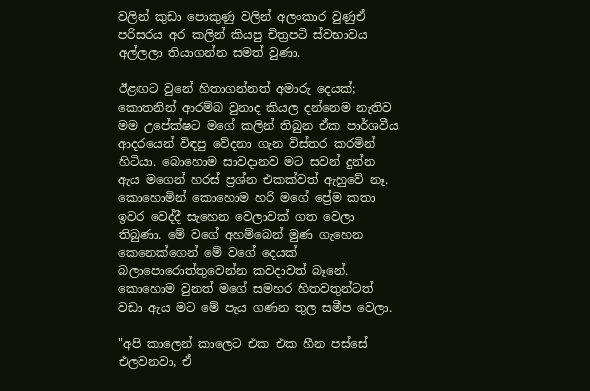වලින් කුඩා පොකුණු වලින් අලංකාර වුණුඒ පරිසරය අර කලින් කියපු චිත්‍රපටි ස්වභාවය අල්ලලා තියාගන්න සමත් වුණා.

ඊළඟට වුනේ හිතාගන්නත් අමාරු දෙයක්; කොතනින් ආරම්බ වුනාද කියල දන්නෙම නැතිව මම උපේක්ෂට මගේ කලින් තිබුන ඒක පාර්ශවීය ආදරයෙන් විඳපු වේදනා ගැන විස්තර කරමින් හිටියා. බොහොම සාවදානව මට සවන් දුන්න ඇය මගෙන් හරස් ප්‍රශ්න එකක්වත් ඇහුවේ නෑ. කොහොමින් කොහොම හරි මගේ ප්‍රේම කතා ඉවර වෙද්දී සැහෙන වෙලාවක් ගත වෙලා තිබුණා. මේ වගේ අහම්බෙන් මුණ ගැහෙන කෙනෙක්ගෙන් මේ වගේ දෙයක් බලාපොරොත්තුවෙන්න කවදාවත් බෑනේ. කොහොම වුනත් මගේ සමහර හිතවතුන්ටත් වඩා ඇය මට මේ පැය ගණන තුල සමීප වෙලා.

"අපි කාලෙන් කාලෙට එක එක හීන පස්සේ එලවනවා, ඒ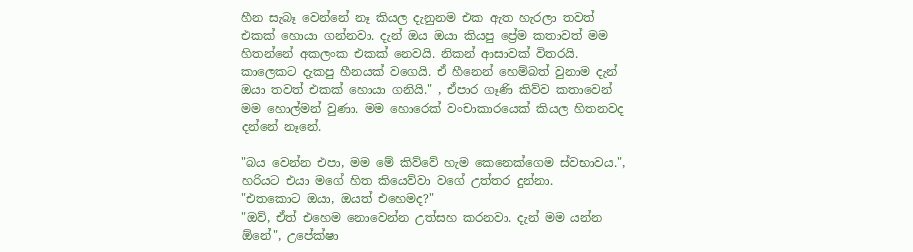හීන සැබෑ වෙන්නේ නෑ කියල දැනුනම එක ඇත හැරලා තවත් එකක් හොයා ගන්නවා. දැන් ඔය ඔයා කියපු ප්‍රේම කතාවත් මම හිතන්නේ අකලංක එකක් නෙවයි. නිකන් ආසාවක් විතරයි. කාලෙකට දැකපු හීනයක් වගෙයි. ඒ හීනෙන් හෙම්බත් වුනාම දැන් ඔයා තවත් එකක් හොයා ගනියි." , ඒපාර ගෑණි කිව්ව කතාවෙන් මම හොල්මන් වුණා. මම හොරෙක් වංචාකාරයෙක් කියල හිතනවද දන්නේ නෑනේ.

"බය වෙන්න එපා, මම මේ කිව්වේ හැම කෙනෙක්ගෙම ස්වභාවය.", හරියට එයා මගේ හිත කියෙව්වා වගේ උත්තර දුන්නා.
"එතකොට ඔයා, ඔයත් එහෙමද?"
"ඔව්, ඒත් එහෙම නොවෙන්න උත්සහ කරනවා. දැන් මම යන්න ඕනේ", උපේක්ෂා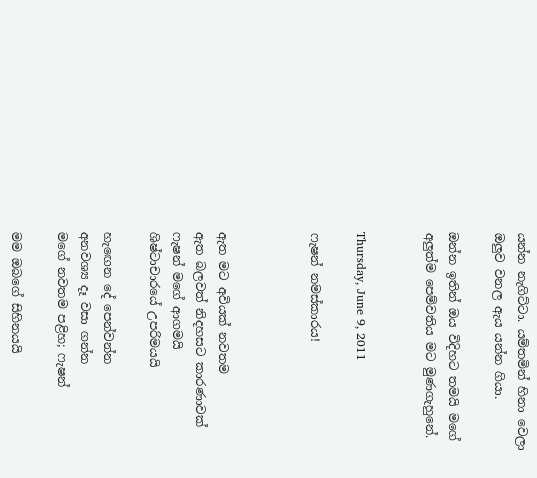යන්න නැගිට්ටා. යම්තමින් හිනා වෙලා ඔලුව වනල ඇය යන්න ගියා.

ඔන්න ඉතින් ඔය විදිහට තමයි මගේ අලුත්ම පෙම්වතිය මට මුණගැහුනේ.


Thursday, June 9, 2011

ෆැෂන් නමස්කාරය!



ඇත මට අවියක් නවතම
ඇත බලවත් නිදහසට කාරණාවක්
ෆැෂන් මගේ ආගමයි
ශිෂ්ටාචාරයේ උපරිමයයි

හැඟෙන දේ පෙන්වන්න
අනවශ්‍ය දෑ වසා ගන්න
මගේ නවතම පළිහ; ෆැෂන්

මම ඔබගේ සිහිනයයි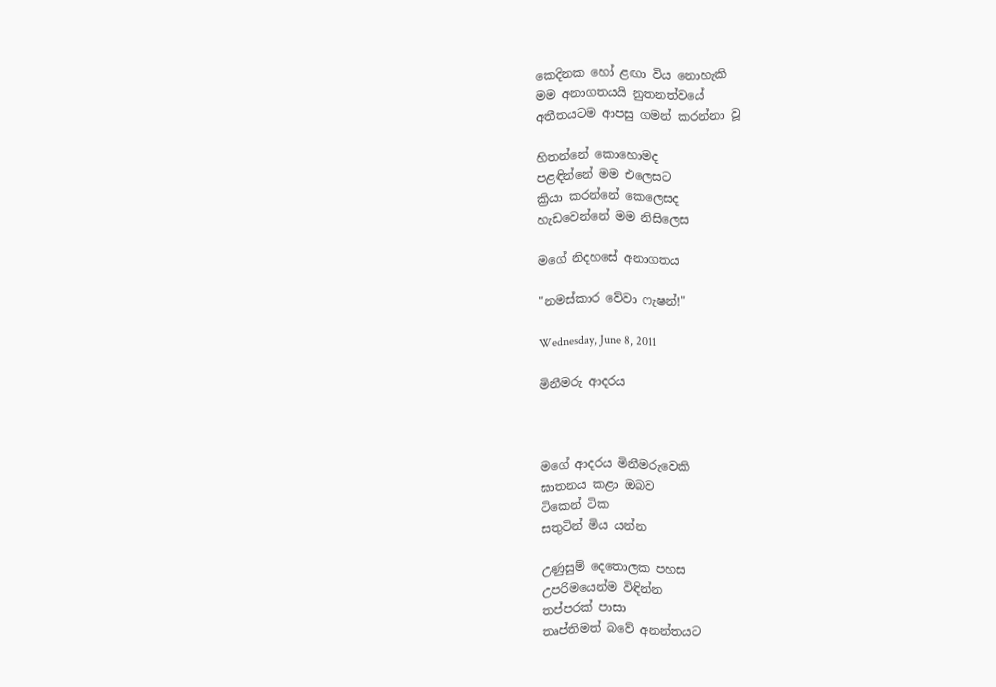කෙදිනක හෝ ළඟා විය නොහැකි
මම අනාගතයයි නුතනත්වයේ
අතීතයටම ආපසු ගමන් කරන්නා වූ

හිතන්නේ කොහොමද
පළඳින්නේ මම එලෙසට
ක්‍රියා කරන්නේ කෙලෙසද
හැඩවෙන්නේ මම නිසිලෙස

මගේ නිදහසේ අනාගතය

"නමස්කාර වේවා ෆැෂන්!"

Wednesday, June 8, 2011

මිනීමරු ආදරය



මගේ ආදරය මිනීමරුවෙකි
ඝාතනය කළා ඔබව
ටිකෙන් ටික
සතුටින් මිය යන්න

උණුසුම් දෙතොලක පහස
උපරිමයෙන්ම විඳින්න
තප්පරක් පාසා
තෘප්තිමත් බවේ අනන්තයට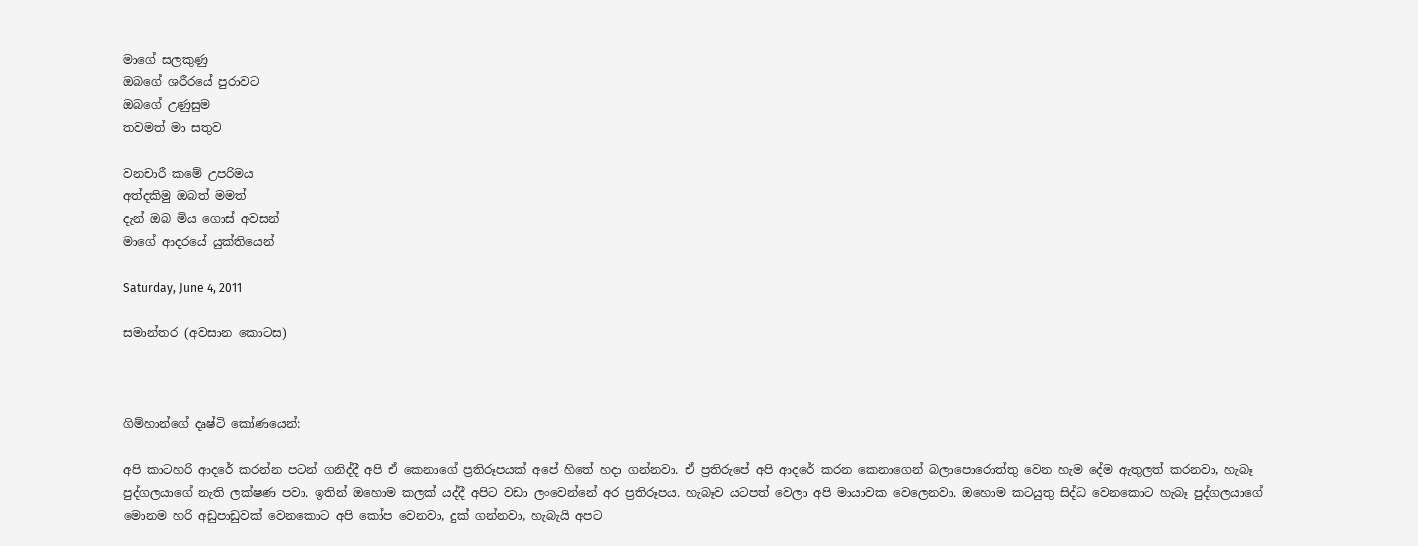මාගේ සලකුණු
ඔබගේ ශරීරයේ පුරාවට
ඔබගේ උණුසුම
තවමත් මා සතුව

වනචාරී කමේ උපරිමය
අත්දකිමු ඔබත් මමත්
දැන් ඔබ මිය ගොස් අවසන්
මාගේ ආදරයේ යුක්තියෙන්

Saturday, June 4, 2011

සමාන්තර (අවසාන කොටස)



ගිම්හාන්ගේ දෘෂ්ටි කෝණයෙන්:

අපි කාටහරි ආදරේ කරන්න පටන් ගනිද්දී අපි ඒ කෙනාගේ ප්‍රතිරූපයක් අපේ හිතේ හදා ගන්නවා. ඒ ප්‍රතිරුපේ අපි ආදරේ කරන කෙනාගෙන් බලාපොරොත්තු වෙන හැම දේම ඇතුලත් කරනවා, හැබෑ පුද්ගලයාගේ නැති ලක්ෂණ පවා. ඉතින් ඔහොම කලක් යද්දී අපිට වඩා ලංවෙන්නේ අර ප්‍රතිරූපය. හැබෑව යටපත් වෙලා අපි මායාවක වෙලෙනවා. ඔහොම කටයුතු සිද්ධ වෙනකොට හැබෑ පුද්ගලයාගේ මොනම හරි අඩුපාඩුවක් වෙනකොට අපි කෝප වෙනවා, දුක් ගන්නවා, හැබැයි අපට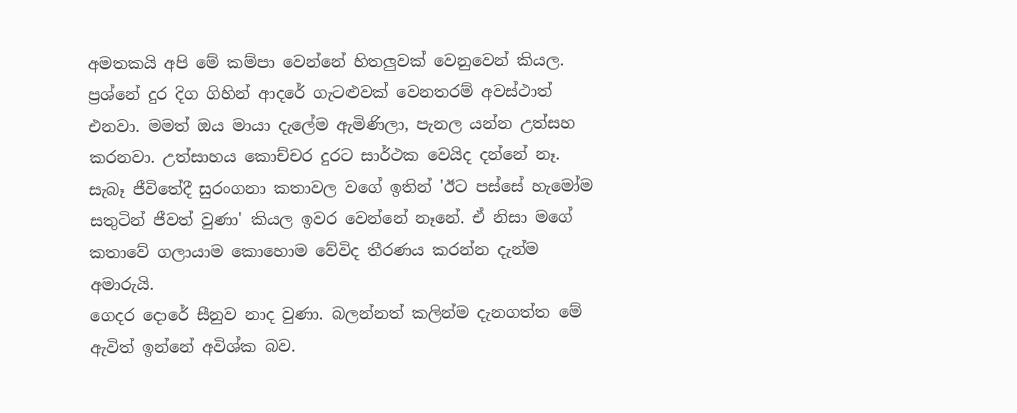අමතකයි අපි මේ කම්පා වෙන්නේ හිතලුවක් වෙනුවෙන් කියල. ප්‍රශ්නේ දුර දිග ගිහින් ආදරේ ගැටළුවක් වෙනතරම් අවස්ථාත් එනවා. මමත් ඔය මායා දැලේම ඇමිණිලා, පැනල යන්න උත්සහ කරනවා. උත්සාහය කොච්චර දුරට සාර්ථක වෙයිද දන්නේ නෑ. සැබෑ ජීවිතේදී සුරංගනා කතාවල වගේ ඉතින් 'ඊට පස්සේ හැමෝම සතුටින් ජීවත් වුණා' කියල ඉවර වෙන්නේ නෑනේ. ඒ නිසා මගේ කතාවේ ගලායාම කොහොම වේවිද තීරණය කරන්න දැන්ම අමාරුයි.
ගෙදර දොරේ සීනුව නාද වුණා. බලන්නත් කලින්ම දැනගත්ත මේ ඇවිත් ඉන්නේ අවිශ්ක බව.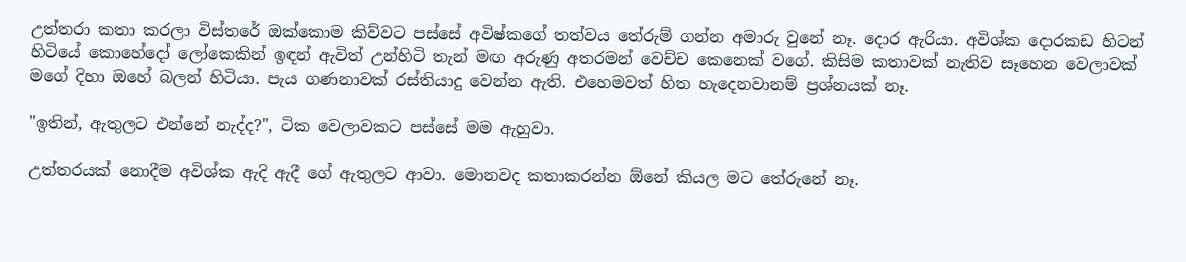උත්තරා කතා කරලා විස්තරේ ඔක්කොම කිව්වට පස්සේ අවිෂ්කගේ තත්වය තේරුම් ගන්න අමාරු වුනේ නෑ. දොර ඇරියා. අවිශ්ක දොරකඩ හිටන් හිටියේ කොහේදෝ ලෝකෙකින් ඉඳන් ඇවිත් උන්හිටි තැන් මඟ අරුණු අතරමන් වෙච්ච කෙනෙක් වගේ. කිසිම කතාවක් නැතිව සෑහෙන වෙලාවක් මගේ දිහා ඔහේ බලන් හිටියා. පැය ගණනාවක් රස්තියාදු වෙන්න ඇති. එහෙමවත් හිත හැදෙනවානම් ප්‍රශ්නයක් නෑ.

"ඉතින්, ඇතුලට එන්නේ නැද්ද?", ටික වෙලාවකට පස්සේ මම ඇහුවා.

උත්තරයක් නොදීම අවිශ්ක ඇදි ඇදී ගේ ඇතුලට ආවා. මොනවද කතාකරන්න ඕනේ කියල මට තේරුනේ නෑ.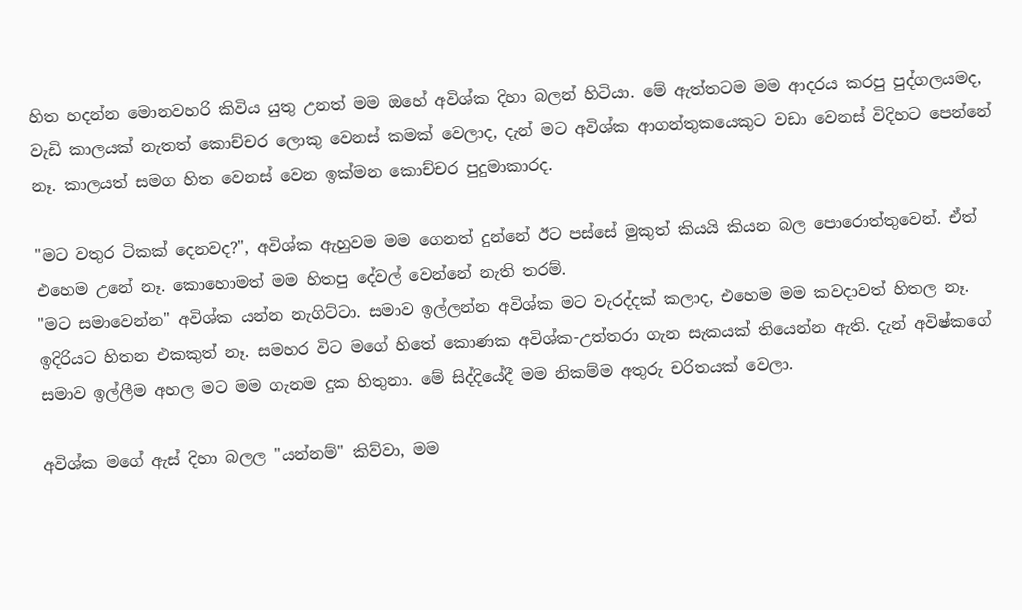හිත හදන්න මොනවහරි කිවිය යුතු උනත් මම ඔහේ අවිශ්ක දිහා බලන් හිටියා. මේ ඇත්තටම මම ආදරය කරපු පුද්ගලයමද, වැඩි කාලයක් නැතත් කොච්චර ලොකු වෙනස් කමක් වෙලාද, දැන් මට අවිශ්ක ආගන්තුකයෙකුට වඩා වෙනස් විදිහට පෙන්නේ නෑ. කාලයත් සමග හිත වෙනස් වෙන ඉක්මන කොච්චර පුදුමාකාරද.

"මට වතුර ටිකක් දෙනවද?", අවිශ්ක ඇහුවම මම ගෙනත් දුන්නේ ඊට පස්සේ මුකුත් කියයි කියන බල පොරොත්තුවෙන්. ඒත් එහෙම උනේ නෑ. කොහොමත් මම හිතපු දේවල් වෙන්නේ නැති තරම්.
"මට සමාවෙන්න" අවිශ්ක යන්න නැගිට්ටා. සමාව ඉල්ලන්න අවිශ්ක මට වැරද්දක් කලාද, එහෙම මම කවදාවත් හිතල නෑ. ඉදිරියට හිතන එකකුත් නෑ. සමහර විට මගේ හිතේ කොණක අවිශ්ක-උත්තරා ගැන සැකයක් තියෙන්න ඇති. දැන් අවිෂ්කගේ සමාව ඉල්ලීම අහල මට මම ගැනම දුක හිතුනා. මේ සිද්දියේදී මම නිකම්ම අතුරු චරිතයක් වෙලා.

අවිශ්ක මගේ ඇස් දිහා බලල "යන්නම්" කිව්වා, මම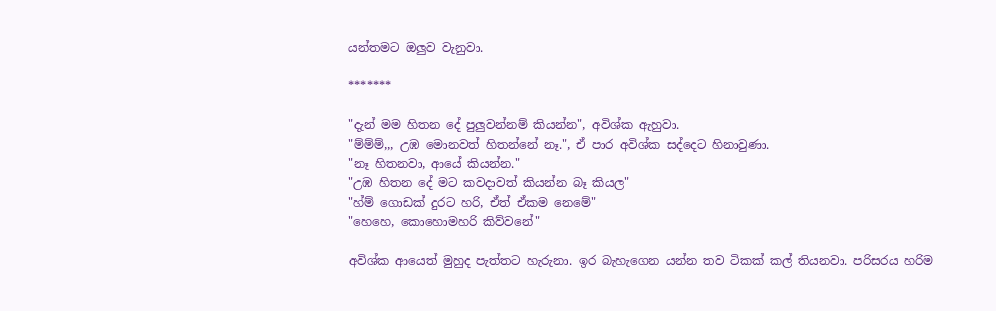යන්තමට ඔලුව වැනුවා.

*******

"දැන් මම හිතන දේ පුලුවන්නම් කියන්න", අවිශ්ක ඇහුවා.
"ම්ම්ම්,,, උඹ මොනවත් හිතන්නේ නෑ.", ඒ පාර අවිශ්ක සද්දෙට හිනාවුණා.
"නෑ හිතනවා, ආයේ කියන්න."
"උඹ හිතන දේ මට කවදාවත් කියන්න බෑ කියල"
"හ්ම් ගොඩක් දුරට හරි, ඒත් ඒකම නෙමේ"
"හෙහෙ, කොහොමහරි කිව්වනේ"

අවිශ්ක ආයෙත් මුහුද පැත්තට හැරුනා. ඉර බැහැගෙන යන්න තව ටිකක් කල් තියනවා. පරිසරය හරිම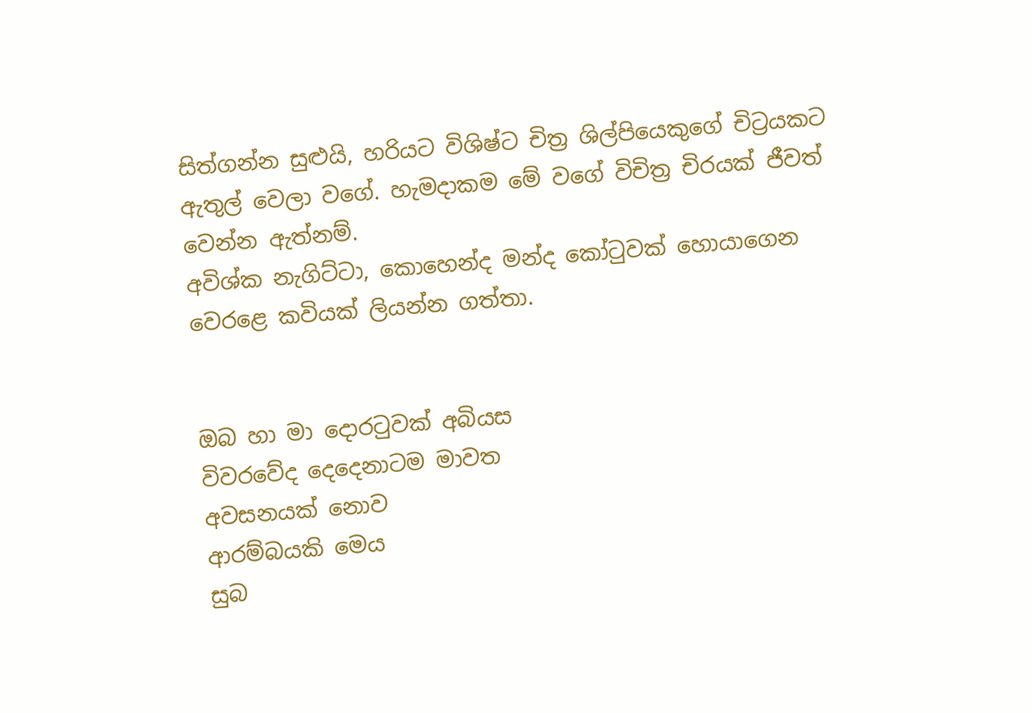සිත්ගන්න සුළුයි, හරියට විශිෂ්ට චිත්‍ර ශිල්පියෙකුගේ චිට්‍රයකට ඇතුල් වෙලා වගේ. හැමදාකම මේ වගේ විචිත්‍ර චිරයක් ජීවත් වෙන්න ඇත්නම්.
අවිශ්ක නැගිට්ටා, කොහෙන්ද මන්ද කෝටුවක් හොයාගෙන වෙරළෙ කවියක් ලියන්න ගත්තා.


ඔබ හා මා දොරටුවක් අබියස
විවරවේද දෙදෙනාටම මාවත
අවසනයක් නොව
ආරම්බයකි මෙය
සුබ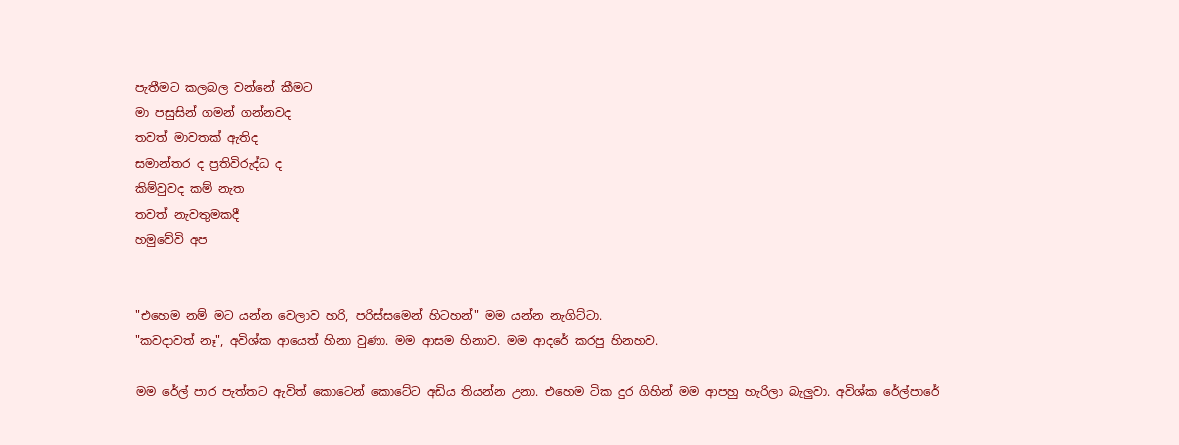පැතීමට කලබල වන්නේ කීමට
මා පසුසින් ගමන් ගන්නවද
තවත් මාවතක් ඇතිද
සමාන්තර ද ප්‍රතිවිරුද්ධ ද
කිම්වුවද කම් නැත
තවත් නැවතුමකදී
හමුවේවි අප


"එහෙම නම් මට යන්න වෙලාව හරි, පරිස්සමෙන් හිටහන්" මම යන්න නැගිට්ටා.
"කවදාවත් නෑ", අවිශ්ක ආයෙත් හිනා වුණා. මම ආසම හිනාව. මම ආදරේ කරපු හිනහව.

මම රේල් පාර පැත්තට ඇවිත් කොටෙන් කොටේට අඩිය තියන්න උනා. එහෙම ටික දුර ගිහින් මම ආපහු හැරිලා බැලුවා. අවිශ්ක රේල්පාරේ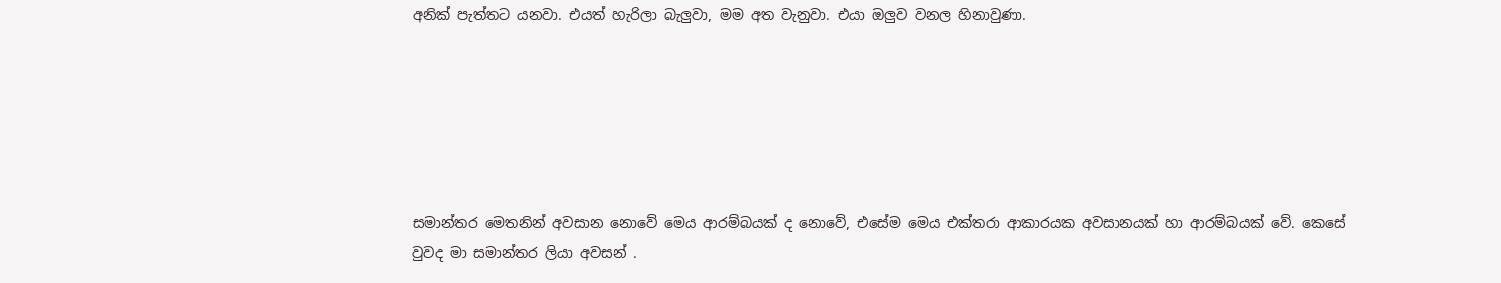අනික් පැත්තට යනවා. එයත් හැරිලා බැලුවා, මම අත වැනුවා. එයා ඔලුව වනල හිනාවුණා.






සමාන්තර මෙතනින් අවසාන නොවේ මෙය ආරම්බයක් ද නොවේ, එසේම මෙය එක්තරා ආකාරයක අවසානයක් හා ආරම්බයක් වේ. කෙසේ වුවද මා සමාන්තර ලියා අවසන් .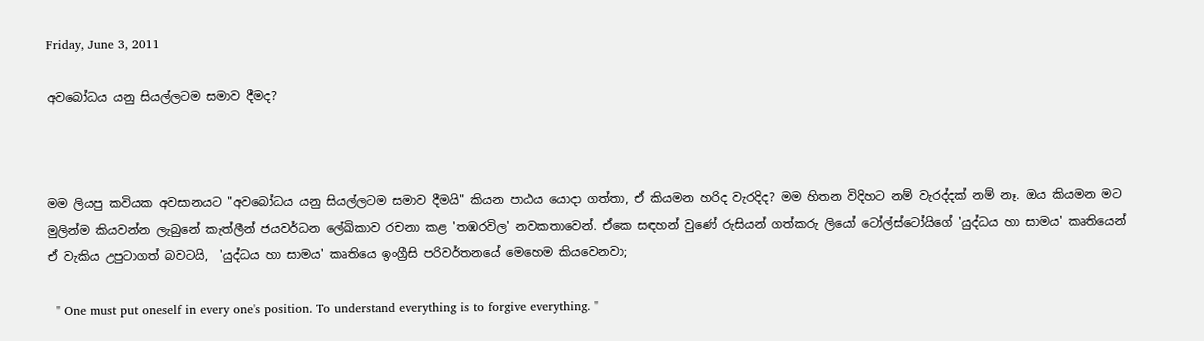Friday, June 3, 2011

අවබෝධය යනු සියල්ලටම සමාව දීමද?



මම ලියපු කවියක අවසානයට "අවබෝධය යනු සියල්ලටම සමාව දීමයි" කියන පාඨය යොදා ගත්තා, ඒ කියමන හරිද වැරදිද? මම හිතන විදිහට නම් වැරද්දක් නම් නෑ. ඔය කියමන මට මුලින්ම කියවන්න ලැබුනේ කැත්ලීන් ජයවර්ධන ලේඛිකාව රචනා කළ 'තඹරවිල' නවකතාවෙන්. ඒකෙ සඳහන් වුණේ රුසියන් ගත්කරු ලියෝ ටෝල්ස්ටෝයිගේ 'යුද්ධය හා සාමය' කෘතියෙන් ඒ වැකිය උපුටාගත් බවටයි,  'යුද්ධය හා සාමය' කෘතියෙ ඉංග්‍රීසි පරිවර්තනයේ මෙහෙම කියවෙනවා;

  " One must put oneself in every one's position. To understand everything is to forgive everything. "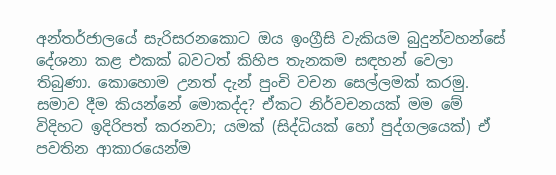අන්තර්ජාලයේ සැරිසරනකොට ඔය ඉංග්‍රීසි වැකියම බුදුන්වහන්සේ දේශනා කළ එකක් බවටත් කිහිප තැනකම සඳහන් වෙලා තිබුණා. කොහොම උනත් දැන් පුංචි වචන සෙල්ලමක් කරමු. සමාව දීම කියන්නේ මොකද්ද? ඒකට නිර්වචනයක් මම මේ විදිහට ඉදිරිපත් කරනවා; යමක් (සිද්ධියක් හෝ පුද්ගලයෙක්) ඒ පවතින ආකාරයෙන්ම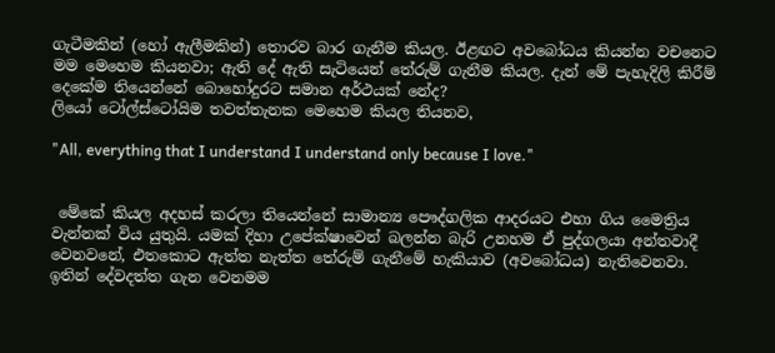ගැටීමකින් (හෝ ඇලීමකින්) තොරව බාර ගැනීම කියල. ඊළඟට අවබෝධය කියන්න වචනෙට මම මෙහෙම කියනවා; ඇති දේ ඇති සැටියෙන් තේරුම් ගැනීම කියල. දැන් මේ පැහැදිලි කිරීම් දෙකේම තියෙන්නේ බොහෝදුරට සමාන අර්ථයක් නේද?
ලියෝ ටෝල්ස්ටෝයිම තවත්තැනක මෙහෙම කියල තියනව,

"All, everything that I understand I understand only because I love."


 මේකේ කියල අදහස් කරලා තියෙන්නේ සාමාන්‍ය පෞද්ගලික ආදරයට එහා ගිය මෛත්‍රිය වැන්නක් විය යුතුයි. යමක් දිහා උපේක්ෂාවෙන් බලන්න බැරි උනහම ඒ පුද්ගලයා අන්තවාදී වෙනවනේ, එතකොට ඇත්ත නැත්ත තේරුම් ගැනීමේ හැකියාව (අවබෝධය) නැතිවෙනවා. ඉතින් දේවදත්ත ගැන වෙනමම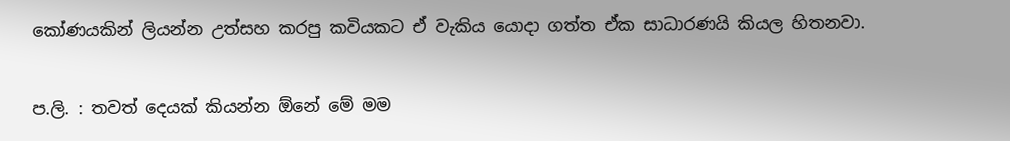කෝණයකින් ලියන්න උත්සහ කරපු කවියකට ඒ වැකිය යොදා ගත්ත ඒක සාධාරණයි කියල හිතනවා.

ප.ලි. : තවත් දෙයක් කියන්න ඕනේ මේ මම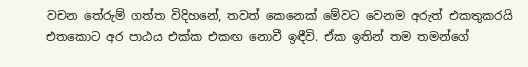වචන තේරුම් ගත්ත විදිහනේ, තවත් කෙනෙක් මේවට වෙනම අරුත් එකතුකරයි එතකොට අර පාඨය එක්ක එකඟ නොවී ඉඳීවි. ඒක ඉතින් තම තමන්ගේ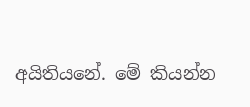අයිතියනේ. මේ කියන්න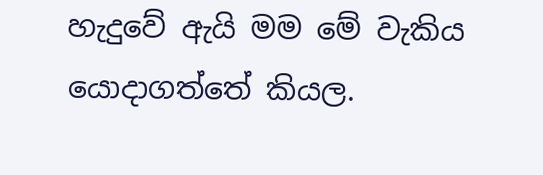හැදුවේ ඇයි මම මේ වැකිය යොදාගත්තේ කියල.